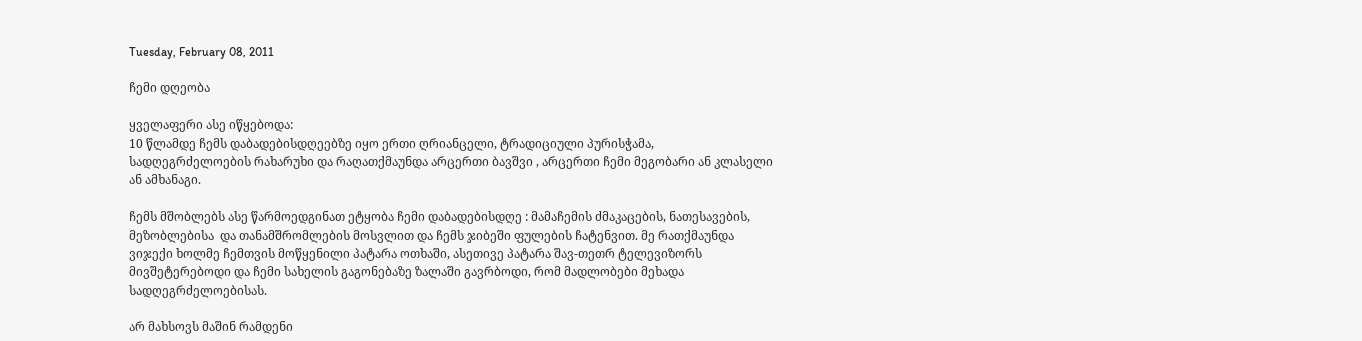Tuesday, February 08, 2011

ჩემი დღეობა

ყველაფერი ასე იწყებოდა:
10 წლამდე ჩემს დაბადებისდღეებზე იყო ერთი ღრიანცელი, ტრადიციული პურისჭამა, სადღეგრძელოების რახარუხი და რაღათქმაუნდა არცერთი ბავშვი , არცერთი ჩემი მეგობარი ან კლასელი ან ამხანაგი.

ჩემს მშობლებს ასე წარმოედგინათ ეტყობა ჩემი დაბადებისდღე : მამაჩემის ძმაკაცების, ნათესავების, მეზობლებისა  და თანამშრომლების მოსვლით და ჩემს ჯიბეში ფულების ჩატენვით. მე რათქმაუნდა ვიჯექი ხოლმე ჩემთვის მოწყენილი პატარა ოთხაში, ასეთივე პატარა შავ-თეთრ ტელევიზორს მივშეტერებოდი და ჩემი სახელის გაგონებაზე ზალაში გავრბოდი, რომ მადლობები მეხადა სადღეგრძელოებისას.

არ მახსოვს მაშინ რამდენი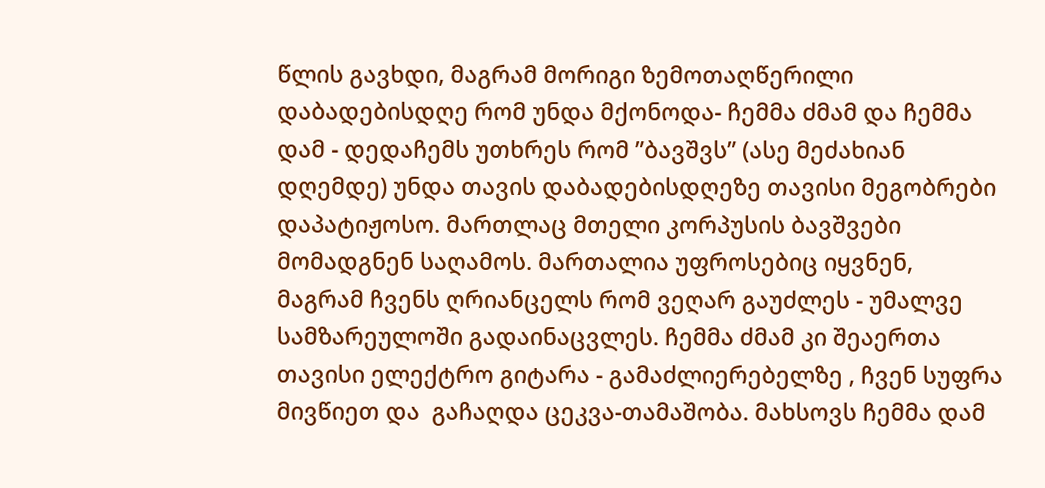წლის გავხდი, მაგრამ მორიგი ზემოთაღწერილი დაბადებისდღე რომ უნდა მქონოდა- ჩემმა ძმამ და ჩემმა დამ - დედაჩემს უთხრეს რომ ”ბავშვს” (ასე მეძახიან დღემდე) უნდა თავის დაბადებისდღეზე თავისი მეგობრები დაპატიჟოსო. მართლაც მთელი კორპუსის ბავშვები მომადგნენ საღამოს. მართალია უფროსებიც იყვნენ, მაგრამ ჩვენს ღრიანცელს რომ ვეღარ გაუძლეს - უმალვე სამზარეულოში გადაინაცვლეს. ჩემმა ძმამ კი შეაერთა თავისი ელექტრო გიტარა - გამაძლიერებელზე , ჩვენ სუფრა მივწიეთ და  გაჩაღდა ცეკვა-თამაშობა. მახსოვს ჩემმა დამ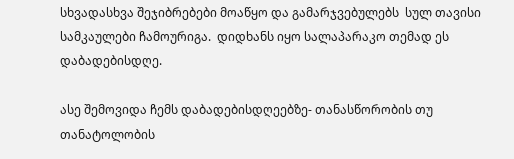სხვადასხვა შეჯიბრებები მოაწყო და გამარჯვებულებს  სულ თავისი სამკაულები ჩამოურიგა.  დიდხანს იყო სალაპარაკო თემად ეს დაბადებისდღე.

ასე შემოვიდა ჩემს დაბადებისდღეებზე- თანასწორობის თუ თანატოლობის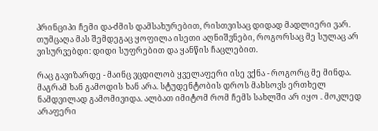პრინციპი ჩემი და-ძმის დამსახურებით, რისთვისაც დიდად მადლიერი ვარ. თუმცაღა მას შემდეგაც ყოფილა ისეთი აღნიშვნები, როგორსაც მე სულაც არ ვისურვებდი: დიდი სუფრებით და ყანწის ჩაცლებით.

რაც გავიზარდე - მაინც ვცდილობ ყველაფერი ისე ვქნა - როგორც მე მინდა. მაგრამ ხან გამოდის ხან არა. სტუდენტობის დროს მახსოვს ერთხელ ნამდვილად გამომივიდა. ალბათ იმიტომ რომ ჩემს სახლში არ იყო . მოკლედ არაფერი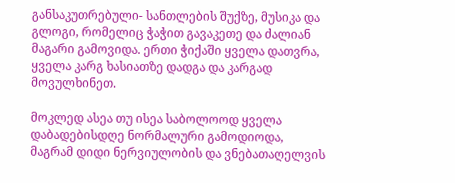განსაკუთრებული- სანთლების შუქზე, მუსიკა და გლოგი, რომელიც ჭაჭით გავაკეთე და ძალიან მაგარი გამოვიდა. ერთი ჭიქაში ყველა დათვრა, ყველა კარგ ხასიათზე დადგა და კარგად მოვულხინეთ.

მოკლედ ასეა თუ ისეა საბოლოოდ ყველა დაბადებისდღე ნორმალური გამოდიოდა, მაგრამ დიდი ნერვიულობის და ვნებათაღელვის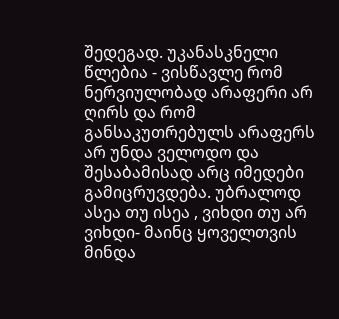შედეგად. უკანასკნელი წლებია - ვისწავლე რომ ნერვიულობად არაფერი არ ღირს და რომ განსაკუთრებულს არაფერს არ უნდა ველოდო და შესაბამისად არც იმედები გამიცრუვდება. უბრალოდ ასეა თუ ისეა , ვიხდი თუ არ ვიხდი- მაინც ყოველთვის მინდა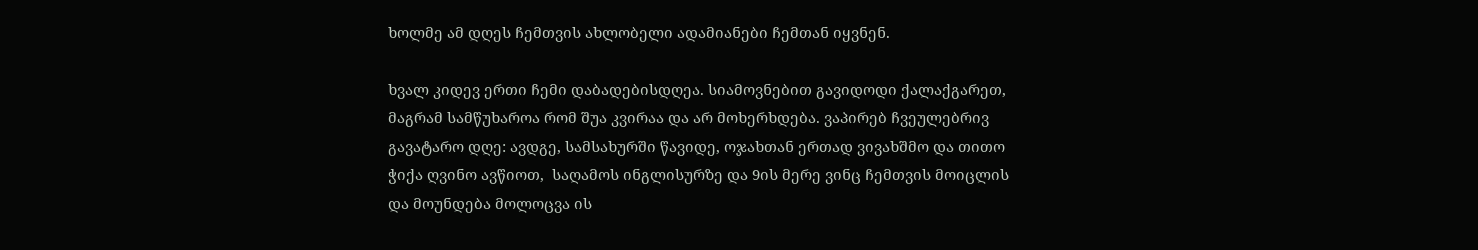ხოლმე ამ დღეს ჩემთვის ახლობელი ადამიანები ჩემთან იყვნენ.

ხვალ კიდევ ერთი ჩემი დაბადებისდღეა. სიამოვნებით გავიდოდი ქალაქგარეთ, მაგრამ სამწუხაროა რომ შუა კვირაა და არ მოხერხდება. ვაპირებ ჩვეულებრივ გავატარო დღე: ავდგე, სამსახურში წავიდე, ოჯახთან ერთად ვივახშმო და თითო ჭიქა ღვინო ავწიოთ,  საღამოს ინგლისურზე და 9ის მერე ვინც ჩემთვის მოიცლის და მოუნდება მოლოცვა ის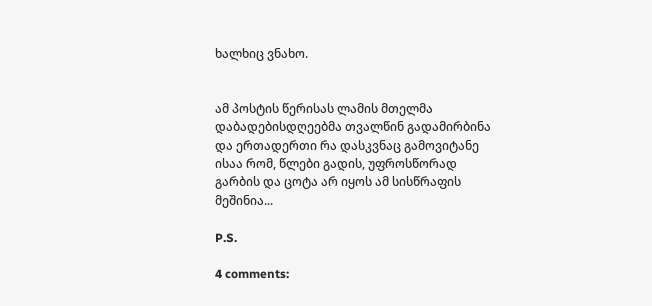ხალხიც ვნახო.


ამ პოსტის წერისას ლამის მთელმა დაბადებისდღეებმა თვალწინ გადამირბინა და ერთადერთი რა დასკვნაც გამოვიტანე ისაა რომ, წლები გადის, უფროსწორად გარბის და ცოტა არ იყოს ამ სისწრაფის მეშინია...

P.S.

4 comments: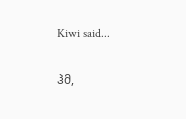Kiwi said...

ჰმ,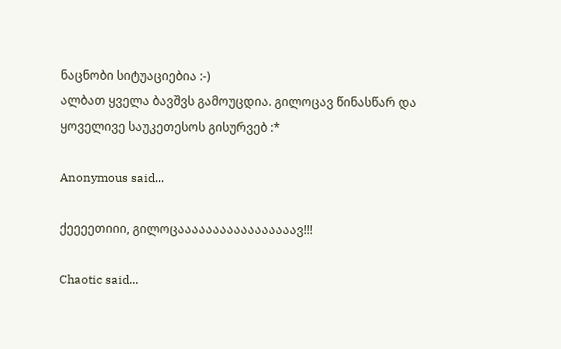ნაცნობი სიტუაციებია :-)
ალბათ ყველა ბავშვს გამოუცდია. გილოცავ წინასწარ და ყოველივე საუკეთესოს გისურვებ :*

Anonymous said...

ქეეეეთიიი, გილოცააააააააააააააააავ!!!

Chaotic said...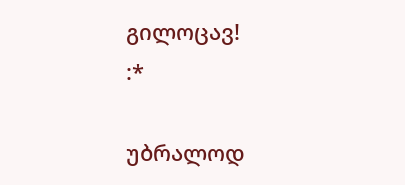გილოცავ!
:*

უბრალოდ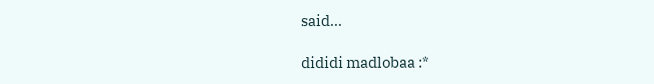said...

dididi madlobaa :*